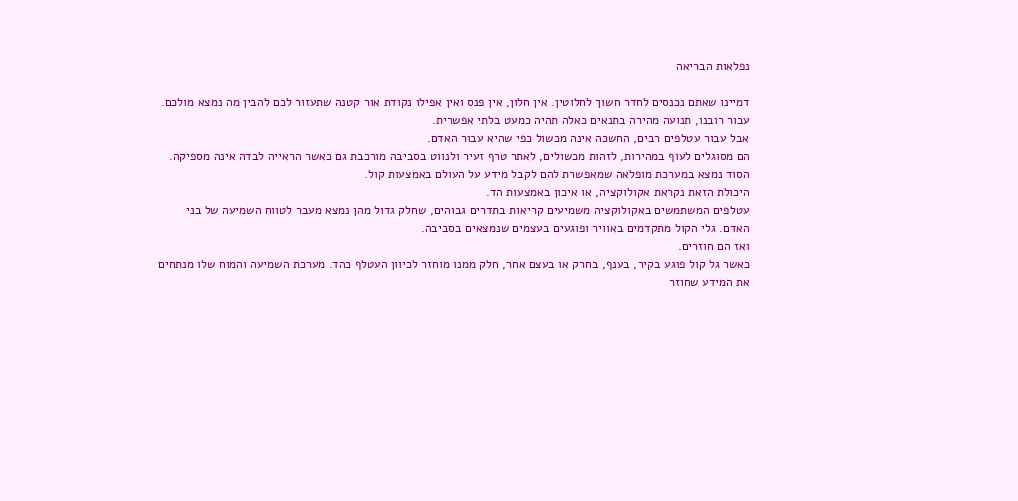נפלאות הבריאה

דמיינו שאתם נכנסים לחדר חשוך לחלוטין. אין חלון, אין פנס ואין אפילו נקודת אור קטנה שתעזור לכם להבין מה נמצא מולכם. עבור רובנו, תנועה מהירה בתנאים כאלה תהיה כמעט בלתי אפשרית.
אבל עבור עטלפים רבים, החשכה אינה מכשול כפי שהיא עבור האדם.
הם מסוגלים לעוף במהירות, לזהות מכשולים, לאתר טרף זעיר ולנווט בסביבה מורכבת גם כאשר הראייה לבדה אינה מספיקה. הסוד נמצא במערכת מופלאה שמאפשרת להם לקבל מידע על העולם באמצעות קול.
היכולת הזאת נקראת אקולוקציה, או איכון באמצעות הד.
עטלפים המשתמשים באקולוקציה משמיעים קריאות בתדרים גבוהים, שחלק גדול מהן נמצא מעבר לטווח השמיעה של בני האדם. גלי הקול מתקדמים באוויר ופוגעים בעצמים שנמצאים בסביבה.
ואז הם חוזרים.
כאשר גל קול פוגע בקיר, בענף, בחרק או בעצם אחר, חלק ממנו מוחזר לכיוון העטלף כהד. מערכת השמיעה והמוח שלו מנתחים את המידע שחוזר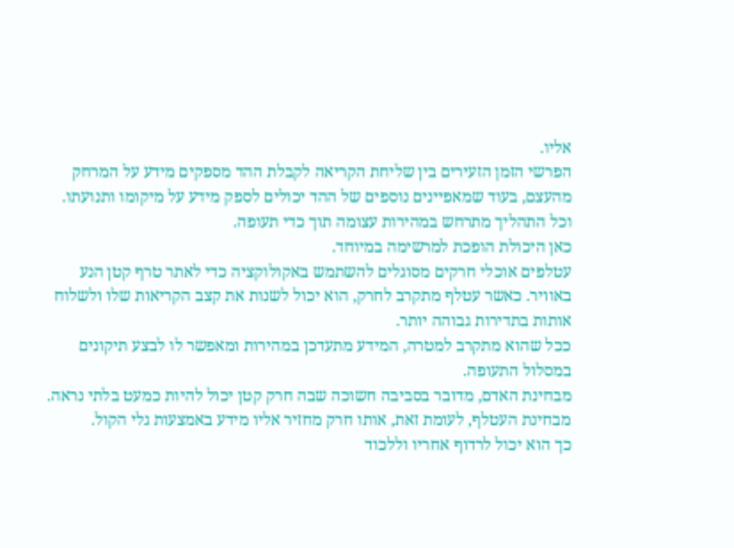אליו.
הפרשי הזמן הזעירים בין שליחת הקריאה לקבלת ההד מספקים מידע על המרחק מהעצם, בעוד שמאפיינים נוספים של ההד יכולים לספק מידע על מיקומו ותנועתו.
וכל התהליך מתרחש במהירות עצומה תוך כדי תעופה.
כאן היכולת הופכת למרשימה במיוחד.
עטלפים אוכלי חרקים מסוגלים להשתמש באקולוקציה כדי לאתר טרף קטן הנע באוויר. כאשר עטלף מתקרב לחרק, הוא יכול לשנות את קצב הקריאות שלו ולשלוח אותות בתדירות גבוהה יותר.
ככל שהוא מתקרב למטרה, המידע מתעדכן במהירות ומאפשר לו לבצע תיקונים במסלול התעופה.
מבחינת האדם, מדובר בסביבה חשוכה שבה חרק קטן יכול להיות כמעט בלתי נראה.
מבחינת העטלף, לעומת זאת, אותו חרק מחזיר אליו מידע באמצעות גלי הקול.
כך הוא יכול לרדוף אחריו וללכוד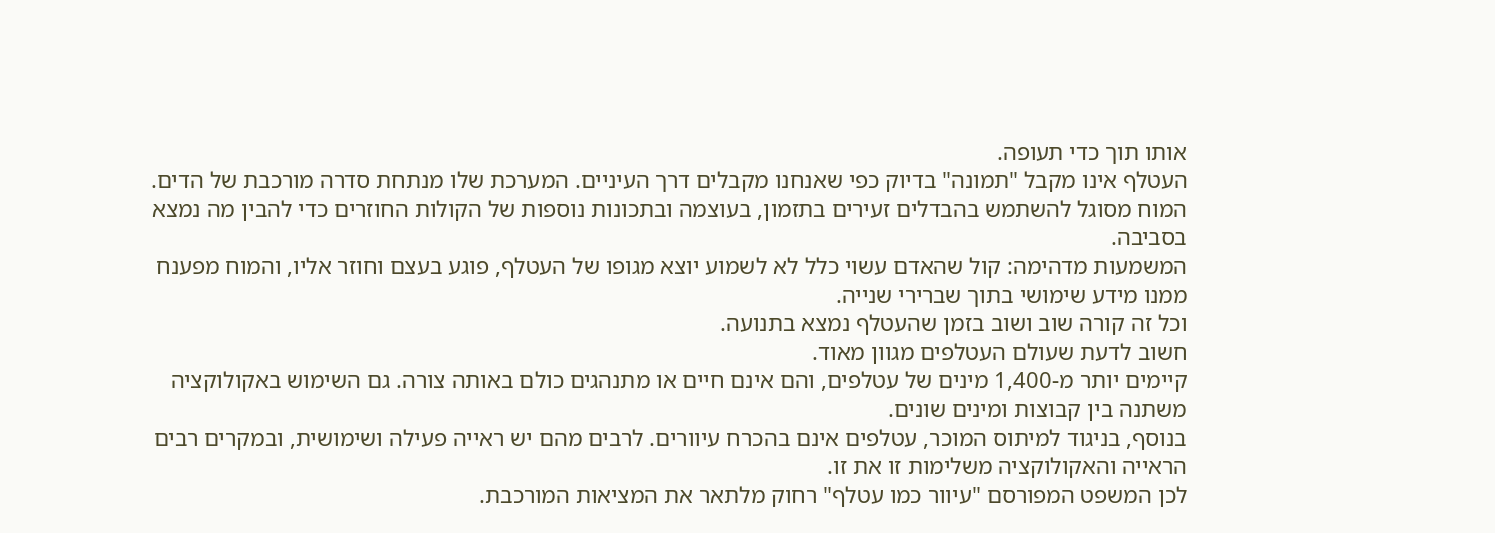אותו תוך כדי תעופה.
העטלף אינו מקבל "תמונה" בדיוק כפי שאנחנו מקבלים דרך העיניים. המערכת שלו מנתחת סדרה מורכבת של הדים.
המוח מסוגל להשתמש בהבדלים זעירים בתזמון, בעוצמה ובתכונות נוספות של הקולות החוזרים כדי להבין מה נמצא בסביבה.
המשמעות מדהימה: קול שהאדם עשוי כלל לא לשמוע יוצא מגופו של העטלף, פוגע בעצם וחוזר אליו, והמוח מפענח ממנו מידע שימושי בתוך שברירי שנייה.
וכל זה קורה שוב ושוב בזמן שהעטלף נמצא בתנועה.
חשוב לדעת שעולם העטלפים מגוון מאוד.
קיימים יותר מ-1,400 מינים של עטלפים, והם אינם חיים או מתנהגים כולם באותה צורה. גם השימוש באקולוקציה משתנה בין קבוצות ומינים שונים.
בנוסף, בניגוד למיתוס המוכר, עטלפים אינם בהכרח עיוורים. לרבים מהם יש ראייה פעילה ושימושית, ובמקרים רבים הראייה והאקולוקציה משלימות זו את זו.
לכן המשפט המפורסם "עיוור כמו עטלף" רחוק מלתאר את המציאות המורכבת.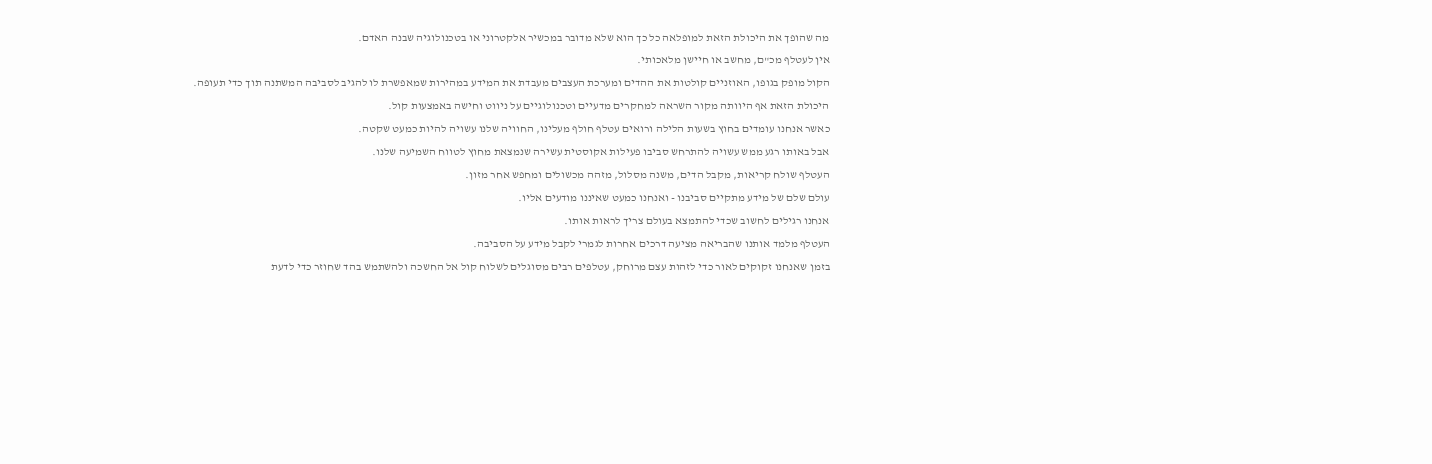מה שהופך את היכולת הזאת למופלאה כל כך הוא שלא מדובר במכשיר אלקטרוני או בטכנולוגיה שבנה האדם.
אין לעטלף מכ"ם, מחשב או חיישן מלאכותי.
הקול מופק בגופו, האוזניים קולטות את ההדים ומערכת העצבים מעבדת את המידע במהירות שמאפשרת לו להגיב לסביבה המשתנה תוך כדי תעופה.
היכולת הזאת אף היוותה מקור השראה למחקרים מדעיים וטכנולוגיים על ניווט וחישה באמצעות קול.
כאשר אנחנו עומדים בחוץ בשעות הלילה ורואים עטלף חולף מעלינו, החוויה שלנו עשויה להיות כמעט שקטה.
אבל באותו רגע ממש עשויה להתרחש סביבו פעילות אקוסטית עשירה שנמצאת מחוץ לטווח השמיעה שלנו.
העטלף שולח קריאות, מקבל הדים, משנה מסלול, מזהה מכשולים ומחפש אחר מזון.
עולם שלם של מידע מתקיים סביבנו - ואנחנו כמעט שאיננו מודעים אליו.
אנחנו רגילים לחשוב שכדי להתמצא בעולם צריך לראות אותו.
העטלף מלמד אותנו שהבריאה מציעה דרכים אחרות לגמרי לקבל מידע על הסביבה.
בזמן שאנחנו זקוקים לאור כדי לזהות עצם מרוחק, עטלפים רבים מסוגלים לשלוח קול אל החשכה ולהשתמש בהד שחוזר כדי לדעת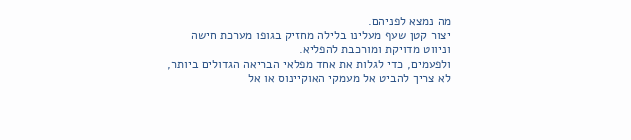מה נמצא לפניהם.
יצור קטן שעף מעלינו בלילה מחזיק בגופו מערכת חישה וניווט מדויקת ומורכבת להפליא.
ולפעמים, כדי לגלות את אחד מפלאי הבריאה הגדולים ביותר, לא צריך להביט אל מעמקי האוקיינוס או אל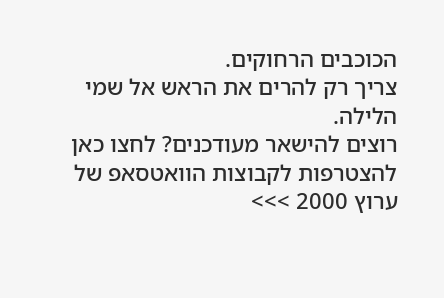הכוכבים הרחוקים.
צריך רק להרים את הראש אל שמי הלילה.
רוצים להישאר מעודכנים? לחצו כאן להצטרפות לקבוצות הוואטסאפ של ערוץ 2000 >>>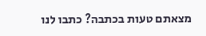מצאתם טעות בכתבה? כתבו לנו